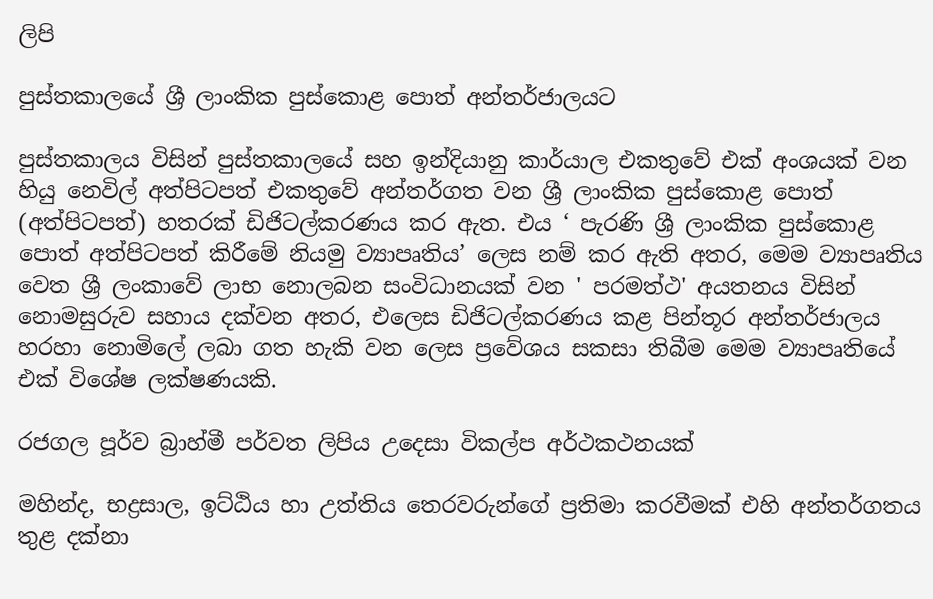ලිපි

පුස්තකාලයේ ශ්‍රී ලාංකික පුස්කොළ පොත් අන්තර්ජාලයට

පුස්තකාලය විසින් පුස්තකාලයේ සහ ඉන්දියානු කාර්යාල එකතුවේ එක් අංශයක් වන හියු නෙවිල් අත්පිටපත් එකතුවේ අන්තර්ගත වන ශ්‍රී ලාංකික පුස්කොළ පොත් (අත්පිටපත්) හතරක් ඩිජිටල්කරණය කර ඇත. එය ‘ පැරණි ශ්‍රී ලාංකික පුස්කොළ පොත් අත්පිටපත් කිරීමේ නියමු ව්‍යාපෘතිය’ ලෙස නම් කර ඇති අතර, මෙම ව්‍යාපෘතිය වෙත ශ්‍රී ලංකාවේ ලාභ නොලබන සංවිධානයක් වන ' පරමත්ථ' අයතනය විසින් නොමසුරුව සහාය දක්වන අතර, එලෙස ඩිජිටල්කරණය කළ පින්තූර අන්තර්ජාලය හරහා නොමිලේ ලබා ගත හැකි වන ලෙස ප්‍රවේශය සකසා තිබීම මෙම ව්‍යාපෘතියේ එක් විශේෂ ලක්ෂණයකි.

රජගල පූර්ව බ්‍රාහ්මී පර්වත ලිපිය උදෙසා විකල්ප අර්ථකථනයක්

මහින්ද, භද්‍රසාල, ඉට්ඨිය හා උත්තිය තෙරවරුන්ගේ ප්‍රතිමා කරවීමක් එහි අන්තර්ගතය තුළ දක්නා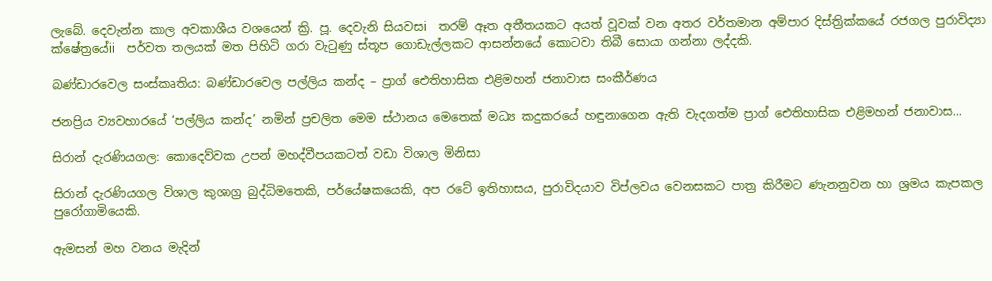ලැබේ. දෙවැන්න කාල අවකාශීය වශයෙන් ක්‍රි. පූ. දෙවැනි සියවසi  තරම් ඈත අතීතයකට අයත් වූවක් වන අතර වර්තමාන අම්පාර දිස්ත්‍රික්කයේ රජගල පුරාවිද්‍යා ක්ෂේත්‍රයේii  පර්වත තලයක් මත පිහිටි ගරා වැටුණු ස්තූප ගොඩැල්ලකට ආසන්නයේ කොටවා තිබී සොයා ගන්නා ලද්දකි.

බණ්ඩාරවෙල සංස්කෘතිය: බණ්ඩාරවෙල පල්ලිය කන්ද – ප්‍රාග් ඓතිහාසික එළිමහන් ජනාවාස සංකීර්ණය

ජනප්‍රිය ව්‍යවහාරයේ ‘පල්ලිය කන්ද’ නමින් ප්‍රචලිත මෙම ස්ථානය මෙතෙක් මධ්‍ය කදුකරයේ හඳුනාගෙන ඇති වැදගත්ම ප්‍රාග් ඓතිහාසික එළිමහන් ජනාවාස...

සිරාන් දැරණියගල: කොදෙව්වක උපන් මහද්වීපයකටත් වඩා විශාල මිනිසා

සිරාන් දැරණියගල විශාල කුශාග්‍ර බුද්ධිමතෙකි, පර්යේෂකයෙකි, අප රටේ ඉතිහාසය, පුරාවිදයාව විප්ලවය වෙනසකට පාත්‍ර කිරීමට ණැනනුවන හා ශ්‍රමය කැපකල පුරෝගාමියෙකි.

ඇමසන් මහ වනය මැදින්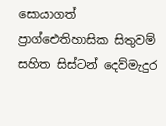සොයාගත් ප්‍රාග්ඓතිහාසික සිතුවම් සහිත සිස්ටන් දෙව්මැදුර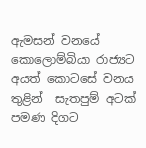ඇමසන් වනයේ කොලොම්බියා රාජ්‍යට අයත් කොටසේ වනය තුළින්  සැතපුම් අටක් පමණ දිගට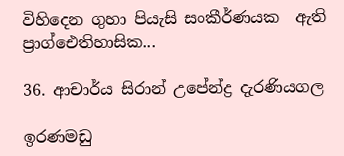විහිදෙන ගුහා පියැසි සංකීර්ණයක  ඇති ප්‍රාග්ඓතිහාසික...

36. ආචාර්ය සිරාන් උපේන්ද්‍ර දැරණියගල

ඉරණමඩු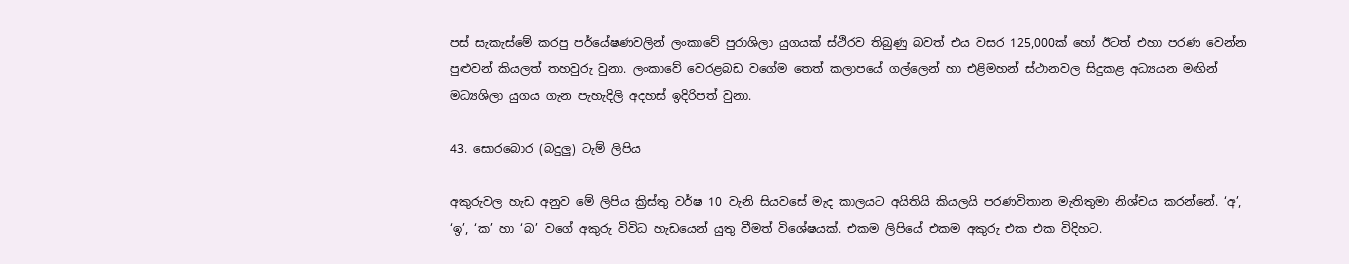පස් සැකැස්මේ කරපු පර්යේෂණවලින් ලංකාවේ පුරාශිලා යුගයක් ස්ථිරව තිබුණු බවත් එය වසර 125,000ක් හෝ ඊටත් එහා පරණ වෙන්න පුළුවන් කියලත් තහවුරු වුනා. ලංකාවේ වෙරළබඩ වගේම තෙත් කලාපයේ ගල්ලෙන් හා එළිමහන් ස්ථානවල සිදුකළ අධ්‍යයන මඟින් මධ්‍යශිලා යුගය ගැන පැහැදිලි අදහස් ඉදිරිපත් වුනා.

43. සොරබොර (බදුලු) ටැම් ලිපිය

අකුරුවල හැඩ අනුව මේ ලිපිය ක්‍රිස්තු වර්ෂ 10 වැනි සියවසේ මැද කාලයට අයිතියි කියලයි පරණවිතාන මැතිතුමා නිශ්චය කරන්නේ. ‘අ’, ‘ඉ’, ‘ක’ හා ‘බ’ වගේ අකුරු විවිධ හැඩයෙන් යුතු වීමත් විශේෂයක්. එකම ලිපියේ එකම අකුරු එක එක විදිහට.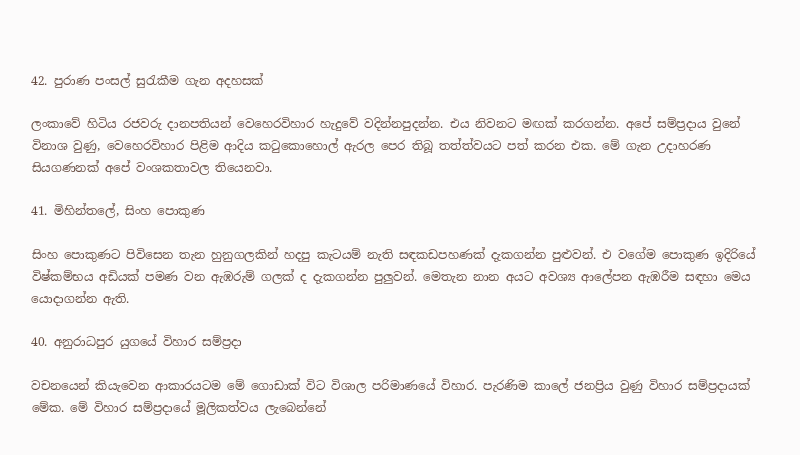42. පුරාණ පංසල් සුරැකීම ගැන අදහසක්

ලංකාවේ හිටිය රජවරු දානපතියන් වෙහෙරවිහාර හැදුවේ වදින්නපුදන්න. එය නිවනට මඟක් කරගන්න. අපේ සම්ප්‍රදාය වුනේ විනාශ වුණු, වෙහෙරවිහාර පිළිම ආදිය කටුකොහොල් ඇරල පෙර තිබූ තත්ත්වයට පත් කරන එක. මේ ගැන උදාහරණ සියගණනක් අපේ වංශකතාවල තියෙනවා.

41. මිහින්තලේ, සිංහ පොකුණ

සිංහ පොකුණට පිවිසෙන තැන හුනුගලකින් හදපු කැටයම් නැති සඳකඩපහණක් දැකගන්න පුළුවන්. එ වගේම පොකුණ ඉදිරියේ විෂ්කම්භය අඩියක් පමණ වන ඇඹරුම් ගලක් ද දැකගන්න පුලුවන්. මෙතැන නාන අයට අවශ්‍ය ආලේපන ඇඹරීම සඳහා මෙය යොදාගන්න ඇති.

40. අනුරාධපුර යුගයේ විහාර සම්ප්‍රදා

වචනයෙන් කියැවෙන ආකාරයටම මේ ගොඩාක් විට විශාල පරිමාණයේ විහාර. පැරණිම කාලේ ජනප්‍රිය වුණු විහාර සම්ප්‍රදායක් මේක. මේ විහාර සම්ප්‍රදායේ මූලිකත්වය ලැබෙන්නේ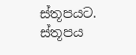ස්තූපයට. ස්තූපය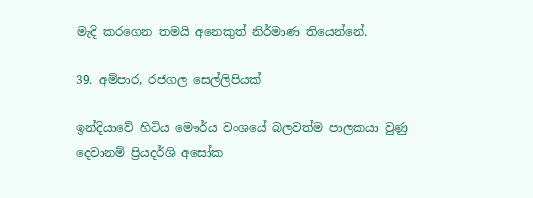මැදි කරගෙන තමයි අනෙකුත් නිර්මාණ තියෙන්නේ.

39. අම්පාර, රජගල සෙල්ලිපියක්

ඉන්දියාවේ හිටිය මෞර්ය වංශයේ බලවත්ම පාලකයා වුණු දෙවානම් ප්‍රියදර්ශි අසෝක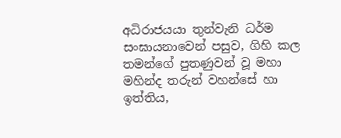අධිරාජයයා තුන්වැනි ධර්ම සංඝායනාවෙන් පසුව, ගිහි කල තමන්ගේ පුතණුවන් වූ මහා මහින්ද තරුන් වහන්සේ හා ඉත්තිය,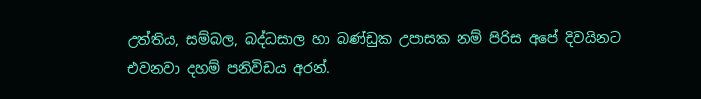උත්තිය, සම්බල, බද්ධසාල හා බණ්ඩුක උපාසක නම් පිරිස අපේ දිවයිනට එවනවා දහම් පනිවිඩය අරන්.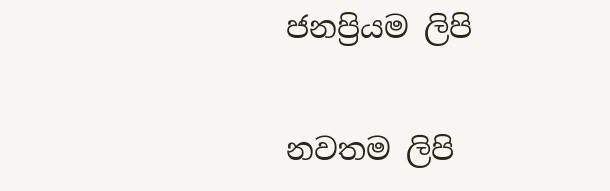ජනප්‍රියම ලිපි

නවතම ලිපි